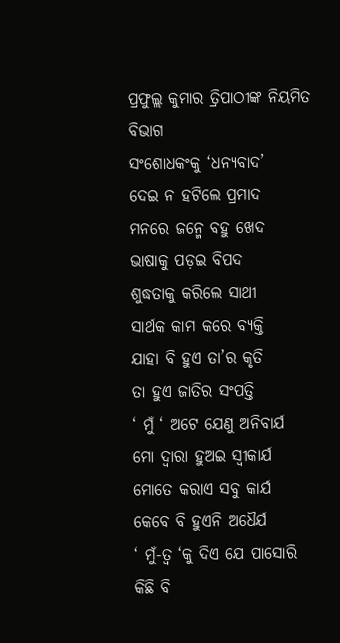ପ୍ରଫୁଲ୍ଲ କୁମାର ତ୍ରିପାଠୀଙ୍କ ନିୟମିତ ବିଭାଗ
ସଂଶୋଧକଂକୁ ‘ଧନ୍ୟବାଦ’
ଦେଇ ନ ହଟିଲେ ପ୍ରମାଦ
ମନରେ ଜନ୍ମେ ବହୁ ଖେଦ
ଭାଷାକୁ ପଡ଼ଇ ବିପଦ
ଶୁଦ୍ଧତାକୁ କରିଲେ ସାଥୀ
ସାର୍ଥକ କାମ କରେ ବ୍ୟକ୍ତି
ଯାହା ବି ହୁଏ ତା’ର କୃତି
ତା ହୁଏ ଜାତିର ସଂପତ୍ତି
‘ ମୁଁ ‘ ଅଟେ ଯେଣୁ ଅନିବାର୍ଯ
ମୋ ଦ୍ବାରା ହୁଅଇ ସ୍ବୀକାର୍ଯ
ମୋତେ କରାଏ ସବୁ କାର୍ଯ
କେବେ ବି ହୁଏନି ଅଧୈର୍ଯ
‘ ମୁଁ-ତ୍ବ ‘କୁ ଦିଏ ଯେ ପାସୋରି
କିଛି ବି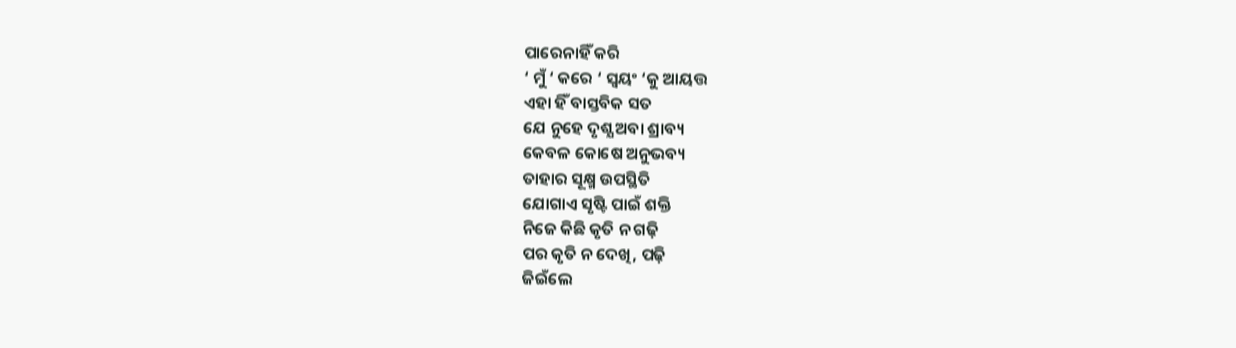ପାରେନାହିଁ କରି
‘ ମୁଁ ‘ କରେ ‘ ସ୍ବୟଂ ‘କୁ ଆୟତ୍ତ
ଏହା ହିଁ ବାସ୍ତବିକ ସତ
ଯେ ନୁହେ ଦୃଶ୍ଯ ଅବା ଶ୍ରାବ୍ୟ
କେବଳ କୋଷେ ଅନୁଭବ୍ୟ
ତାହାର ସୂକ୍ଷ୍ମ ଉପସ୍ଥିତି
ଯୋଗାଏ ସୃଷ୍ଟି ପାଇଁ ଶକ୍ତି
ନିଜେ କିଛି କୃତି ନ ଗଢ଼ି
ପର କୃତି ନ ଦେଖି, ପଢ଼ି
ଜିଇଁଲେ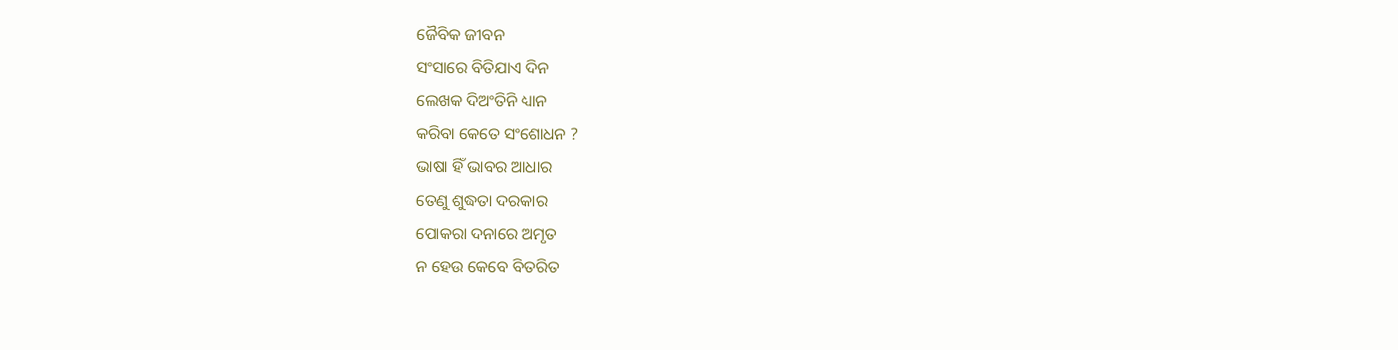ଜୈବିକ ଜୀବନ
ସଂସାରେ ବିତିଯାଏ ଦିନ
ଲେଖକ ଦିଅଂତିନି ଧ୍ୟାନ
କରିବା କେତେ ସଂଶୋଧନ ?
ଭାଷା ହିଁ ଭାବର ଆଧାର
ତେଣୁ ଶୁଦ୍ଧତା ଦରକାର
ପୋକରା ଦନାରେ ଅମୃତ
ନ ହେଉ କେବେ ବିତରିତ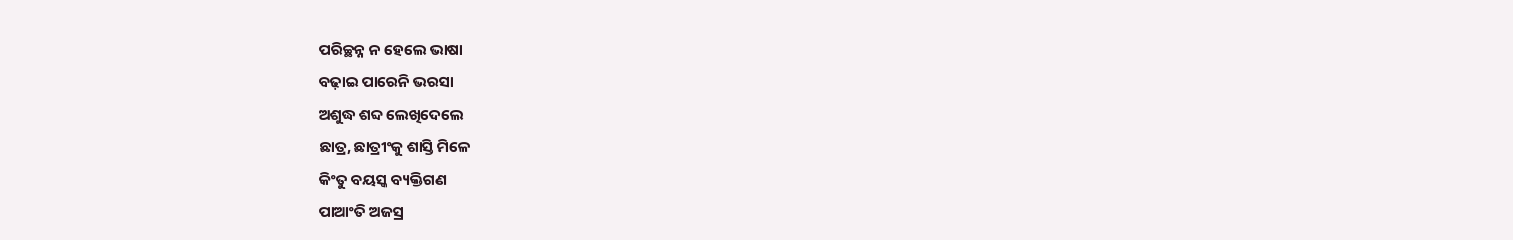ପରିଚ୍ଛନ୍ନ ନ ହେଲେ ଭାଷା
ବଢ଼ାଇ ପାରେନି ଭରସା
ଅଶୁଦ୍ଧ ଶବ୍ଦ ଲେଖିଦେଲେ
ଛାତ୍ର, ଛାତ୍ରୀଂକୁ ଶାସ୍ତି ମିଳେ
କିଂତୁ ବୟସ୍କ ବ୍ୟକ୍ତିଗଣ
ପାଆଂତି ଅଜସ୍ର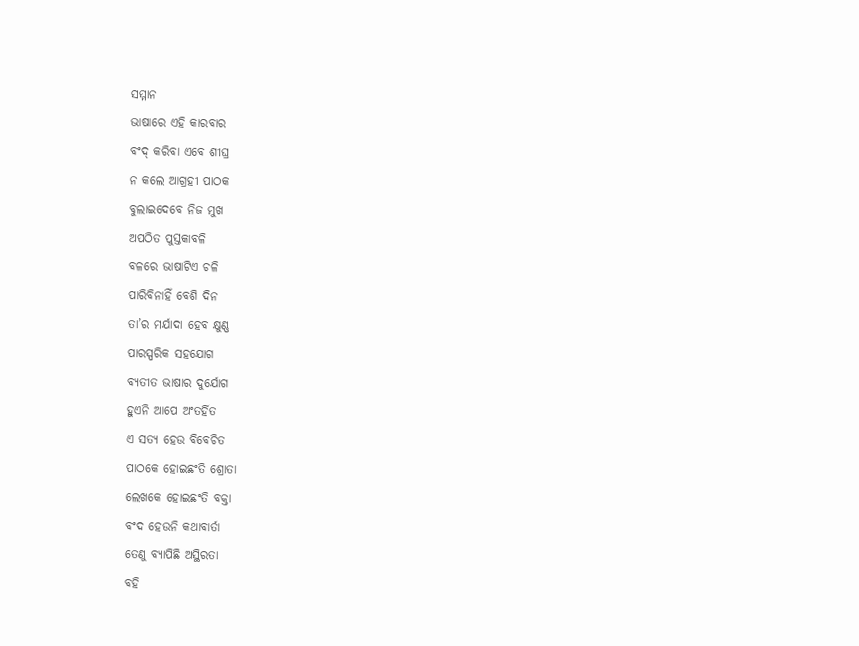ସମ୍ମାନ
ଭାଷାରେ ଏହି କାରବାର
ବଂଦ୍ କରିବା ଏବେ ଶୀଘ୍ର
ନ କଲେ ଆଗ୍ରହୀ ପାଠକ
ବୁଲାଇଦେବେ ନିଜ ମୁଖ
ଅପଠିତ ପୁସ୍ତକାବଳି
ବଳରେ ଭାଷାଟିଏ ଚଳି
ପାରିବିନାହିଁ ବେଶି ଦିନ
ତା’ର ମର୍ଯାଦା ହେବ କ୍ଷୁଣ୍ଣ
ପାରସ୍ପରିକ ସହଯୋଗ
ବ୍ୟତୀତ ଭାଷାର ଦୁର୍ଯୋଗ
ହୁଏନି ଆପେ ଅଂତର୍ହିତ
ଏ ସତ୍ୟ ହେଉ ବିବେଚିତ
ପାଠକେ ହୋଇଛଂତି ଶ୍ରୋତା
ଲେଖକେ ହୋଇଛଂତି ବକ୍ତା
ବଂଦ ହେଉନି କଥାବାର୍ତା
ତେଣୁ ବ୍ୟାପିଛି ଅସ୍ଥିରତା
ବହି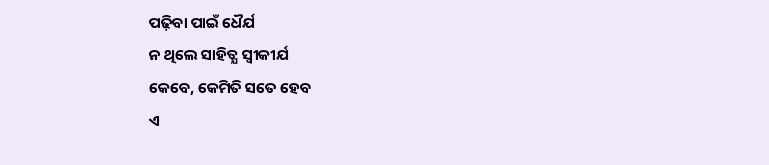ପଢ଼ିବା ପାଇଁ ଧୈର୍ଯ
ନ ଥିଲେ ସାହିତ୍ଯ ସ୍ବୀକୀର୍ଯ
କେବେ, କେମିତି ସତେ ହେବ
ଏ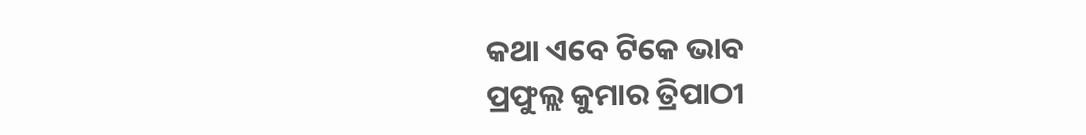କଥା ଏବେ ଟିକେ ଭାବ
ପ୍ରଫୁଲ୍ଲ କୁମାର ତ୍ରିପାଠୀ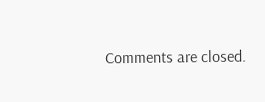Comments are closed.